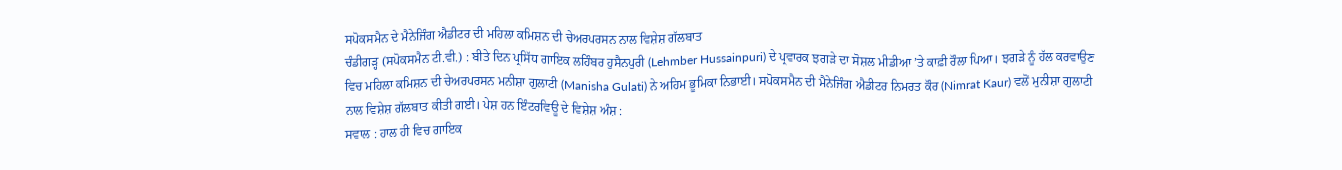ਸਪੋਕਸਮੈਨ ਦੇ ਮੈਨੇਜਿੰਗ ਐਡੀਟਰ ਦੀ ਮਹਿਲਾ ਕਮਿਸ਼ਨ ਦੀ ਚੇਅਰਪਰਸਨ ਨਾਲ ਵਿਸ਼ੇਸ਼ ਗੱਲਬਾਤ
ਚੰਡੀਗੜ੍ਹ (ਸਪੋਕਸਮੈਨ ਟੀ.ਵੀ.) : ਬੀਤੇ ਦਿਨ ਪ੍ਰਸਿੱਧ ਗਾਇਕ ਲਹਿੰਬਰ ਹੁਸੈਨਪੁਰੀ (Lehmber Hussainpuri) ਦੇ ਪ੍ਰਵਾਰਕ ਝਗੜੇ ਦਾ ਸੋਸ਼ਲ ਮੀਡੀਆ ’ਤੇ ਕਾਫ਼ੀ ਰੌਲਾ ਪਿਆ। ਝਗੜੇ ਨੂੰ ਹੱਲ ਕਰਵਾਉਣ ਵਿਚ ਮਹਿਲਾ ਕਮਿਸ਼ਨ ਦੀ ਚੇਅਰਪਰਸਨ ਮਨੀਸ਼ਾ ਗੁਲਾਟੀ (Manisha Gulati) ਨੇ ਅਹਿਮ ਭੂਮਿਕਾ ਨਿਭਾਈ। ਸਪੋਕਸਮੈਨ ਦੀ ਮੈਨੇਜਿੰਗ ਐਡੀਟਰ ਨਿਮਰਤ ਕੌਰ (Nimrat Kaur) ਵਲੋਂ ਮੁਨੀਸ਼ਾ ਗੁਲਾਟੀ ਨਾਲ ਵਿਸ਼ੇਸ਼ ਗੱਲਬਾਤ ਕੀਤੀ ਗਈ। ਪੇਸ਼ ਹਨ ਇੰਟਰਵਿਊ ਦੇ ਵਿਸ਼ੇਸ਼ ਅੰਸ਼ :
ਸਵਾਲ : ਹਾਲ ਹੀ ਵਿਚ ਗਾਇਕ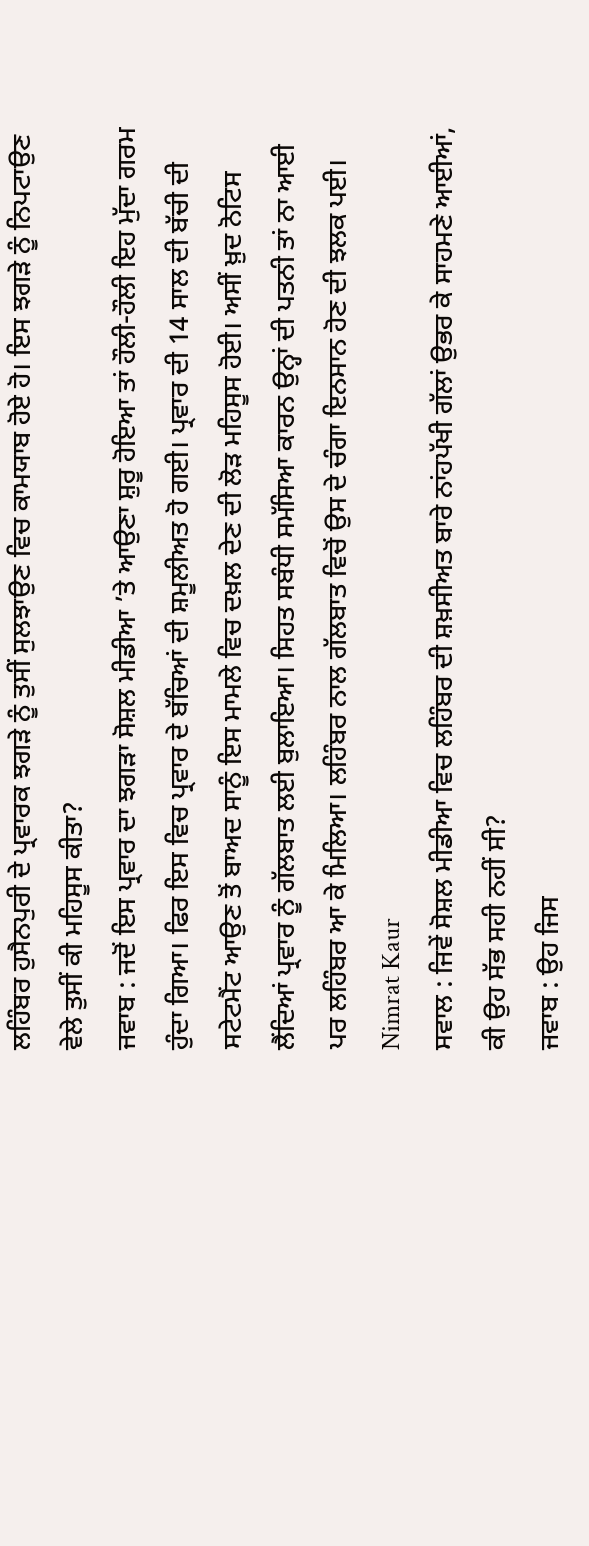ਲਹਿੰਬਰ ਹੁਸੈਨਪੁਰੀ ਦੇ ਪ੍ਰਵਾਰਕ ਝਗੜੇ ਨੂੰ ਤੁਸੀਂ ਸੁਲਝਾਉਣ ਵਿਚ ਕਾਮਯਾਬ ਹੋਏ ਹੋ। ਇਸ ਝਗੜੇ ਨੂੰ ਨਿਪਟਾਉਣ ਵੇਲੇ ਤੁਸੀਂ ਕੀ ਮਹਿਸੂਸ ਕੀਤਾ?
ਜਵਾਬ : ਜਦੋਂ ਇਸ ਪ੍ਰਵਾਰ ਦਾ ਝਗੜਾ ਸੋਸ਼ਲ ਮੀਡੀਆ ’ਤੇ ਆਉਣਾ ਸ਼ੁਰੂ ਹੋਇਆ ਤਾਂ ਹੌਲੀ-ਹੌਲੀ ਇਹ ਮੁੱਦਾ ਗਰਮ ਹੁੰਦਾ ਗਿਆ। ਫਿਰ ਇਸ ਵਿਚ ਪ੍ਰਵਾਰ ਦੇ ਬੱਚਿਆਂ ਦੀ ਸ਼ਮੂਲੀਅਤ ਹੋ ਗਈ। ਪ੍ਰਵਾਰ ਦੀ 14 ਸਾਲ ਦੀ ਬੱਚੀ ਦੀ ਸਟੇਟਮੈਂਟ ਆਉਣ ਤੋਂ ਬਾਅਦ ਸਾਨੂੰ ਇਸ ਮਾਮਲੇ ਵਿਚ ਦਖ਼ਲ ਦੇਣ ਦੀ ਲੋੜ ਮਹਿਸੂਸ ਹੋਈ। ਅਸੀਂ ਖ਼ੁਦ ਨੋਟਿਸ ਲੈਂਦਿਆਂ ਪ੍ਰਵਾਰ ਨੂੰ ਗੱਲਬਾਤ ਲਈ ਬੁਲਾਇਆ। ਸਿਹਤ ਸਬੰਧੀ ਸਮੱਸਿਆ ਕਾਰਨ ਉਨ੍ਹਾਂ ਦੀ ਪਤਨੀ ਤਾਂ ਨਾ ਆਈ ਪਰ ਲਹਿੰਬਰ ਆ ਕੇ ਮਿਲਿਆ। ਲਹਿੰਬਰ ਨਾਲ ਗੱਲਬਾਤ ਵਿਚੋਂ ਉਸ ਦੇ ਚੰਗਾ ਇਨਸਾਨ ਹੋਣ ਦੀ ਝਲਕ ਪਈ।
Nimrat Kaur
ਸਵਾਲ : ਜਿਵੇਂ ਸੋਸ਼ਲ ਮੀਡੀਆ ਵਿਚ ਲਹਿੰਬਰ ਦੀ ਸ਼ਖ਼ਸੀਅਤ ਬਾਰੇ ਨਾਂਹਪੱਖੀ ਗੱਲਾਂ ਉਭਰ ਕੇ ਸਾਹਮਣੇ ਆਈਆਂ, ਕੀ ਉਹ ਸੱਭ ਸਹੀ ਨਹੀਂ ਸੀ?
ਜਵਾਬ : ਉਹ ਜਿਸ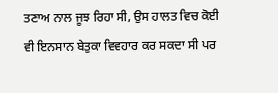ਤਣਾਅ ਨਾਲ ਜੂਝ ਰਿਹਾ ਸੀ, ਉਸ ਹਾਲਤ ਵਿਚ ਕੋਈ ਵੀ ਇਨਸਾਨ ਬੇਤੁਕਾ ਵਿਵਹਾਰ ਕਰ ਸਕਦਾ ਸੀ ਪਰ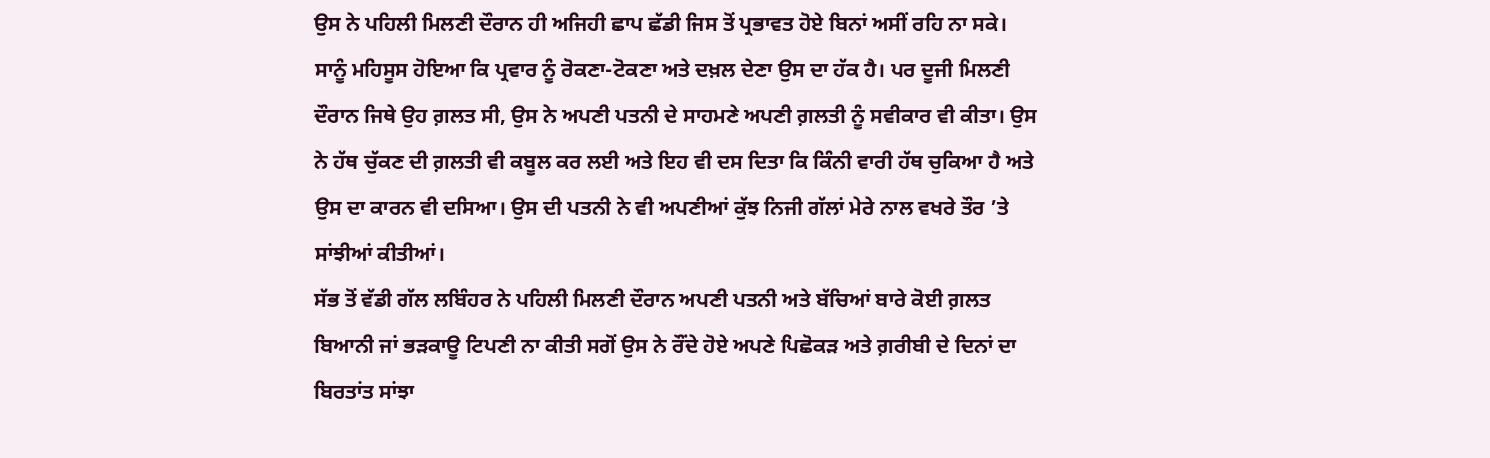ਉਸ ਨੇ ਪਹਿਲੀ ਮਿਲਣੀ ਦੌਰਾਨ ਹੀ ਅਜਿਹੀ ਛਾਪ ਛੱਡੀ ਜਿਸ ਤੋਂ ਪ੍ਰਭਾਵਤ ਹੋਏ ਬਿਨਾਂ ਅਸੀਂ ਰਹਿ ਨਾ ਸਕੇ। ਸਾਨੂੰ ਮਹਿਸੂਸ ਹੋਇਆ ਕਿ ਪ੍ਰਵਾਰ ਨੂੰ ਰੋਕਣਾ-ਟੋਕਣਾ ਅਤੇ ਦਖ਼ਲ ਦੇਣਾ ਉਸ ਦਾ ਹੱਕ ਹੈ। ਪਰ ਦੂਜੀ ਮਿਲਣੀ ਦੌਰਾਨ ਜਿਥੇ ਉਹ ਗ਼ਲਤ ਸੀ, ਉਸ ਨੇ ਅਪਣੀ ਪਤਨੀ ਦੇ ਸਾਹਮਣੇ ਅਪਣੀ ਗ਼ਲਤੀ ਨੂੰ ਸਵੀਕਾਰ ਵੀ ਕੀਤਾ। ਉਸ ਨੇ ਹੱਥ ਚੁੱਕਣ ਦੀ ਗ਼ਲਤੀ ਵੀ ਕਬੂਲ ਕਰ ਲਈ ਅਤੇ ਇਹ ਵੀ ਦਸ ਦਿਤਾ ਕਿ ਕਿੰਨੀ ਵਾਰੀ ਹੱਥ ਚੁਕਿਆ ਹੈ ਅਤੇ ਉਸ ਦਾ ਕਾਰਨ ਵੀ ਦਸਿਆ। ਉਸ ਦੀ ਪਤਨੀ ਨੇ ਵੀ ਅਪਣੀਆਂ ਕੁੱਝ ਨਿਜੀ ਗੱਲਾਂ ਮੇਰੇ ਨਾਲ ਵਖਰੇ ਤੌਰ ’ਤੇ ਸਾਂਝੀਆਂ ਕੀਤੀਆਂ।
ਸੱਭ ਤੋਂ ਵੱਡੀ ਗੱਲ ਲਬਿੰਹਰ ਨੇ ਪਹਿਲੀ ਮਿਲਣੀ ਦੌਰਾਨ ਅਪਣੀ ਪਤਨੀ ਅਤੇ ਬੱਚਿਆਂ ਬਾਰੇ ਕੋਈ ਗ਼ਲਤ ਬਿਆਨੀ ਜਾਂ ਭੜਕਾਊ ਟਿਪਣੀ ਨਾ ਕੀਤੀ ਸਗੋਂ ਉਸ ਨੇ ਰੌਂਦੇ ਹੋਏ ਅਪਣੇ ਪਿਛੋਕੜ ਅਤੇ ਗ਼ਰੀਬੀ ਦੇ ਦਿਨਾਂ ਦਾ ਬਿਰਤਾਂਤ ਸਾਂਝਾ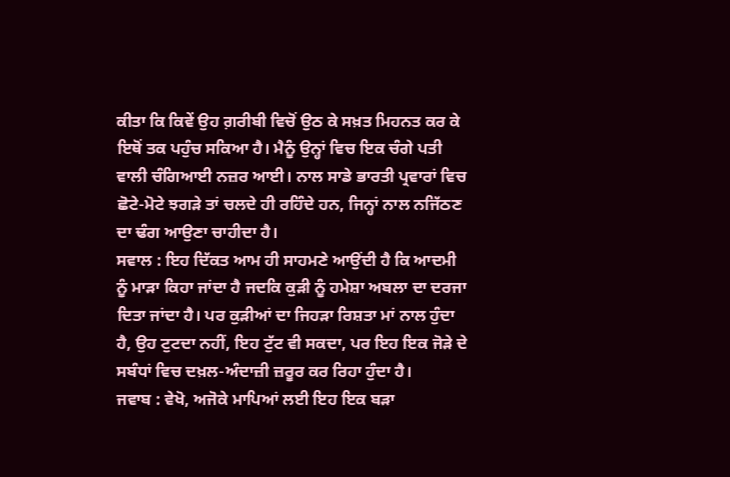ਕੀਤਾ ਕਿ ਕਿਵੇਂ ਉਹ ਗ਼ਰੀਬੀ ਵਿਚੋਂ ਉਠ ਕੇ ਸਖ਼ਤ ਮਿਹਨਤ ਕਰ ਕੇ ਇਥੋਂ ਤਕ ਪਹੁੰਚ ਸਕਿਆ ਹੈ। ਮੈਨੂੰ ਉਨ੍ਹਾਂ ਵਿਚ ਇਕ ਚੰਗੇ ਪਤੀ ਵਾਲੀ ਚੰਗਿਆਈ ਨਜ਼ਰ ਆਈ। ਨਾਲ ਸਾਡੇ ਭਾਰਤੀ ਪ੍ਰਵਾਰਾਂ ਵਿਚ ਛੋਟੇ-ਮੋਟੇ ਝਗੜੇ ਤਾਂ ਚਲਦੇ ਹੀ ਰਹਿੰਦੇ ਹਨ, ਜਿਨ੍ਹਾਂ ਨਾਲ ਨਜਿੱਠਣ ਦਾ ਢੰਗ ਆਉਣਾ ਚਾਹੀਦਾ ਹੈ।
ਸਵਾਲ : ਇਹ ਦਿੱਕਤ ਆਮ ਹੀ ਸਾਹਮਣੇ ਆਉਂਦੀ ਹੈ ਕਿ ਆਦਮੀ ਨੂੰ ਮਾੜਾ ਕਿਹਾ ਜਾਂਦਾ ਹੈ ਜਦਕਿ ਕੁੜੀ ਨੂੰ ਹਮੇਸ਼ਾ ਅਬਲਾ ਦਾ ਦਰਜਾ ਦਿਤਾ ਜਾਂਦਾ ਹੈ। ਪਰ ਕੁੜੀਆਂ ਦਾ ਜਿਹੜਾ ਰਿਸ਼ਤਾ ਮਾਂ ਨਾਲ ਹੁੰਦਾ ਹੈ, ਉਹ ਟੁਟਦਾ ਨਹੀਂ, ਇਹ ਟੁੱਟ ਵੀ ਸਕਦਾ, ਪਰ ਇਹ ਇਕ ਜੋੜੇ ਦੇ ਸਬੰਧਾਂ ਵਿਚ ਦਖ਼ਲ-ਅੰਦਾਜ਼ੀ ਜ਼ਰੂਰ ਕਰ ਰਿਹਾ ਹੁੰਦਾ ਹੈ।
ਜਵਾਬ : ਵੇਖੋ, ਅਜੋਕੇ ਮਾਪਿਆਂ ਲਈ ਇਹ ਇਕ ਬੜਾ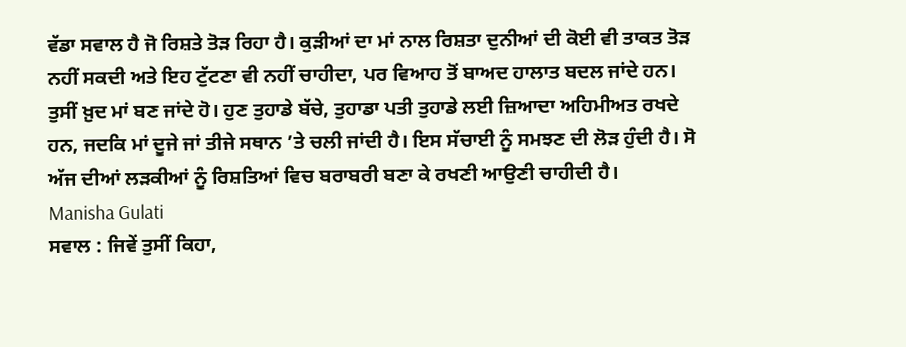ਵੱਡਾ ਸਵਾਲ ਹੈ ਜੋ ਰਿਸ਼ਤੇ ਤੋੜ ਰਿਹਾ ਹੈ। ਕੁੜੀਆਂ ਦਾ ਮਾਂ ਨਾਲ ਰਿਸ਼ਤਾ ਦੁਨੀਆਂ ਦੀ ਕੋਈ ਵੀ ਤਾਕਤ ਤੋੜ ਨਹੀਂ ਸਕਦੀ ਅਤੇ ਇਹ ਟੁੱਟਣਾ ਵੀ ਨਹੀਂ ਚਾਹੀਦਾ, ਪਰ ਵਿਆਹ ਤੋਂ ਬਾਅਦ ਹਾਲਾਤ ਬਦਲ ਜਾਂਦੇ ਹਨ। ਤੁਸੀਂ ਖ਼ੁਦ ਮਾਂ ਬਣ ਜਾਂਦੇ ਹੋ। ਹੁਣ ਤੁਹਾਡੇ ਬੱਚੇ, ਤੁਹਾਡਾ ਪਤੀ ਤੁਹਾਡੇ ਲਈ ਜ਼ਿਆਦਾ ਅਹਿਮੀਅਤ ਰਖਦੇ ਹਨ, ਜਦਕਿ ਮਾਂ ਦੂਜੇ ਜਾਂ ਤੀਜੇ ਸਥਾਨ ’ਤੇ ਚਲੀ ਜਾਂਦੀ ਹੈ। ਇਸ ਸੱਚਾਈ ਨੂੰ ਸਮਝਣ ਦੀ ਲੋੜ ਹੁੰਦੀ ਹੈ। ਸੋ ਅੱਜ ਦੀਆਂ ਲੜਕੀਆਂ ਨੂੰ ਰਿਸ਼ਤਿਆਂ ਵਿਚ ਬਰਾਬਰੀ ਬਣਾ ਕੇ ਰਖਣੀ ਆਉਣੀ ਚਾਹੀਦੀ ਹੈ।
Manisha Gulati
ਸਵਾਲ : ਜਿਵੇਂ ਤੁਸੀਂ ਕਿਹਾ,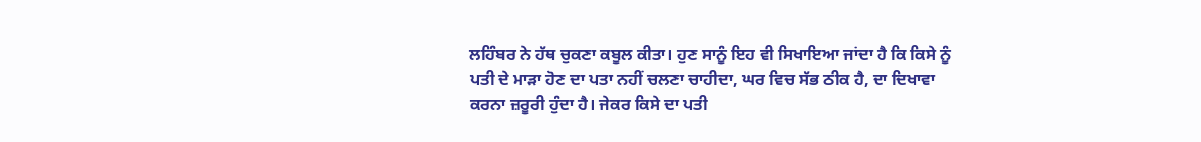ਲਹਿੰਬਰ ਨੇ ਹੱਥ ਚੁਕਣਾ ਕਬੂਲ ਕੀਤਾ। ਹੁਣ ਸਾਨੂੰ ਇਹ ਵੀ ਸਿਖਾਇਆ ਜਾਂਦਾ ਹੈ ਕਿ ਕਿਸੇ ਨੂੰ ਪਤੀ ਦੇ ਮਾੜਾ ਹੋਣ ਦਾ ਪਤਾ ਨਹੀਂ ਚਲਣਾ ਚਾਹੀਦਾ, ਘਰ ਵਿਚ ਸੱਭ ਠੀਕ ਹੈ, ਦਾ ਦਿਖਾਵਾ ਕਰਨਾ ਜ਼ਰੂਰੀ ਹੁੰਦਾ ਹੈ। ਜੇਕਰ ਕਿਸੇ ਦਾ ਪਤੀ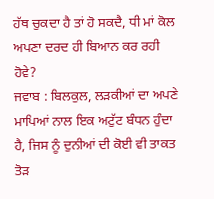ਹੱਥ ਚੁਕਦਾ ਹੈ ਤਾਂ ਹੋ ਸਕਦੈ, ਧੀ ਮਾਂ ਕੋਲ ਅਪਣਾ ਦਰਦ ਹੀ ਬਿਆਨ ਕਰ ਰਹੀ ਹੋਵੇ?
ਜਵਾਬ : ਬਿਲਕੁਲ, ਲੜਕੀਆਂ ਦਾ ਅਪਣੇ ਮਾਪਿਆਂ ਨਾਲ ਇਕ ਅਟੁੱਟ ਬੰਧਨ ਹੁੰਦਾ ਹੈ, ਜਿਸ ਨੂੰ ਦੁਨੀਆਂ ਦੀ ਕੋਈ ਵੀ ਤਾਕਤ ਤੋੜ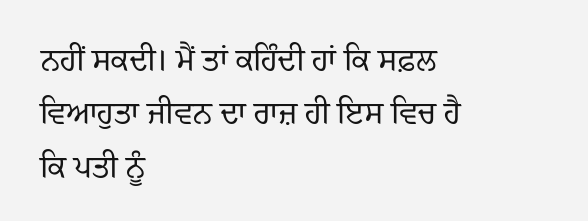ਨਹੀਂ ਸਕਦੀ। ਮੈਂ ਤਾਂ ਕਹਿੰਦੀ ਹਾਂ ਕਿ ਸਫ਼ਲ ਵਿਆਹੁਤਾ ਜੀਵਨ ਦਾ ਰਾਜ਼ ਹੀ ਇਸ ਵਿਚ ਹੈ ਕਿ ਪਤੀ ਨੂੰ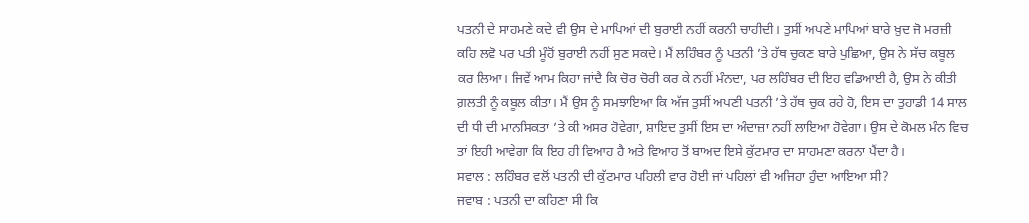ਪਤਨੀ ਦੇ ਸਾਹਮਣੇ ਕਦੇ ਵੀ ਉਸ ਦੇ ਮਾਪਿਆਂ ਦੀ ਬੁਰਾਈ ਨਹੀਂ ਕਰਨੀ ਚਾਹੀਦੀ। ਤੁਸੀਂ ਅਪਣੇ ਮਾਪਿਆਂ ਬਾਰੇ ਖ਼ੁਦ ਜੋ ਮਰਜ਼ੀ ਕਹਿ ਲਵੋ ਪਰ ਪਤੀ ਮੂੰਹੋਂ ਬੁਰਾਈ ਨਹੀਂ ਸੁਣ ਸਕਦੇ। ਮੈਂ ਲਹਿੰਬਰ ਨੂੰ ਪਤਨੀ ’ਤੇ ਹੱਥ ਚੁਕਣ ਬਾਰੇ ਪੁਛਿਆ, ਉਸ ਨੇ ਸੱਚ ਕਬੂਲ ਕਰ ਲਿਆ। ਜਿਵੇਂ ਆਮ ਕਿਹਾ ਜਾਂਦੈ ਕਿ ਚੋਰ ਚੋਰੀ ਕਰ ਕੇ ਨਹੀਂ ਮੰਨਦਾ, ਪਰ ਲਹਿੰਬਰ ਦੀ ਇਹ ਵਡਿਆਈ ਹੈ, ਉਸ ਨੇ ਕੀਤੀ ਗ਼ਲਤੀ ਨੂੰ ਕਬੂਲ ਕੀਤਾ। ਮੈਂ ਉਸ ਨੂੰ ਸਮਝਾਇਆ ਕਿ ਅੱਜ ਤੁਸੀਂ ਅਪਣੀ ਪਤਨੀ ’ਤੇ ਹੱਥ ਚੁਕ ਰਹੇ ਹੋ, ਇਸ ਦਾ ਤੁਹਾਡੀ 14 ਸਾਲ ਦੀ ਧੀ ਦੀ ਮਾਨਸਿਕਤਾ ’ਤੇ ਕੀ ਅਸਰ ਹੋਵੇਗਾ, ਸ਼ਾਇਦ ਤੁਸੀਂ ਇਸ ਦਾ ਅੰਦਾਜ਼ਾ ਨਹੀਂ ਲਾਇਆ ਹੋਵੇਗਾ। ਉਸ ਦੇ ਕੋਮਲ ਮੰਨ ਵਿਚ ਤਾਂ ਇਹੀ ਆਵੇਗਾ ਕਿ ਇਹ ਹੀ ਵਿਆਹ ਹੈ ਅਤੇ ਵਿਆਹ ਤੋਂ ਬਾਅਦ ਇਸੇ ਕੁੱਟਮਾਰ ਦਾ ਸਾਹਮਣਾ ਕਰਨਾ ਪੈਂਦਾ ਹੈ।
ਸਵਾਲ : ਲਹਿੰਬਰ ਵਲੋਂ ਪਤਨੀ ਦੀ ਕੁੱਟਮਾਰ ਪਹਿਲੀ ਵਾਰ ਹੋਈ ਜਾਂ ਪਹਿਲਾਂ ਵੀ ਅਜਿਹਾ ਹੁੰਦਾ ਆਇਆ ਸੀ?
ਜਵਾਬ : ਪਤਨੀ ਦਾ ਕਹਿਣਾ ਸੀ ਕਿ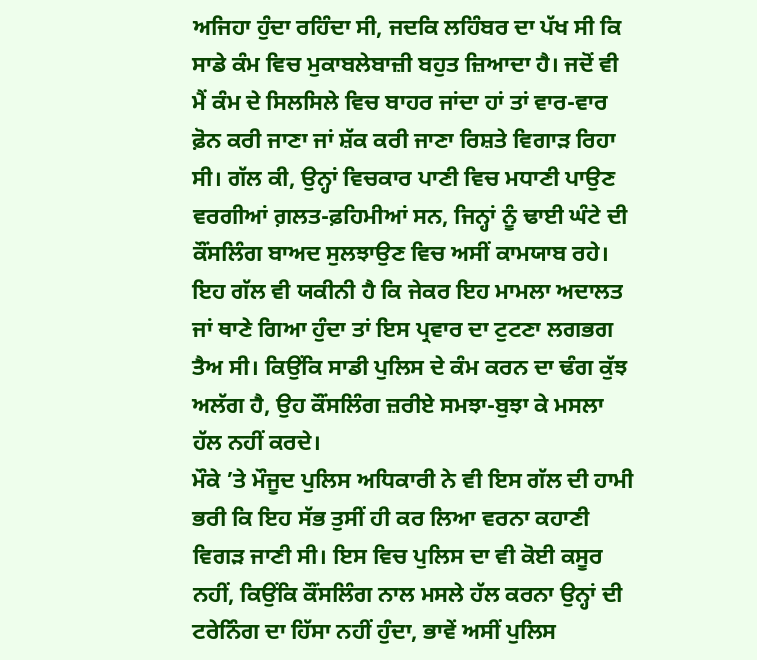ਅਜਿਹਾ ਹੁੰਦਾ ਰਹਿੰਦਾ ਸੀ, ਜਦਕਿ ਲਹਿੰਬਰ ਦਾ ਪੱਖ ਸੀ ਕਿ ਸਾਡੇ ਕੰਮ ਵਿਚ ਮੁਕਾਬਲੇਬਾਜ਼ੀ ਬਹੁਤ ਜ਼ਿਆਦਾ ਹੈ। ਜਦੋਂ ਵੀ ਮੈਂ ਕੰਮ ਦੇ ਸਿਲਸਿਲੇ ਵਿਚ ਬਾਹਰ ਜਾਂਦਾ ਹਾਂ ਤਾਂ ਵਾਰ-ਵਾਰ ਫ਼ੋਨ ਕਰੀ ਜਾਣਾ ਜਾਂ ਸ਼ੱਕ ਕਰੀ ਜਾਣਾ ਰਿਸ਼ਤੇ ਵਿਗਾੜ ਰਿਹਾ ਸੀ। ਗੱਲ ਕੀ, ਉਨ੍ਹਾਂ ਵਿਚਕਾਰ ਪਾਣੀ ਵਿਚ ਮਧਾਣੀ ਪਾਉਣ ਵਰਗੀਆਂ ਗ਼ਲਤ-ਫ਼ਹਿਮੀਆਂ ਸਨ, ਜਿਨ੍ਹਾਂ ਨੂੰ ਢਾਈ ਘੰਟੇ ਦੀ ਕੌਂਸਲਿੰਗ ਬਾਅਦ ਸੁਲਝਾਉਣ ਵਿਚ ਅਸੀਂ ਕਾਮਯਾਬ ਰਹੇ। ਇਹ ਗੱਲ ਵੀ ਯਕੀਨੀ ਹੈ ਕਿ ਜੇਕਰ ਇਹ ਮਾਮਲਾ ਅਦਾਲਤ ਜਾਂ ਥਾਣੇ ਗਿਆ ਹੁੰਦਾ ਤਾਂ ਇਸ ਪ੍ਰਵਾਰ ਦਾ ਟੁਟਣਾ ਲਗਭਗ ਤੈਅ ਸੀ। ਕਿਉਂਕਿ ਸਾਡੀ ਪੁਲਿਸ ਦੇ ਕੰਮ ਕਰਨ ਦਾ ਢੰਗ ਕੁੱਝ ਅਲੱਗ ਹੈ, ਉਹ ਕੌਂਸਲਿੰਗ ਜ਼ਰੀਏ ਸਮਝਾ-ਬੁਝਾ ਕੇ ਮਸਲਾ ਹੱਲ ਨਹੀਂ ਕਰਦੇ।
ਮੌਕੇ ’ਤੇ ਮੌਜੂਦ ਪੁਲਿਸ ਅਧਿਕਾਰੀ ਨੇ ਵੀ ਇਸ ਗੱਲ ਦੀ ਹਾਮੀ ਭਰੀ ਕਿ ਇਹ ਸੱਭ ਤੁਸੀਂ ਹੀ ਕਰ ਲਿਆ ਵਰਨਾ ਕਹਾਣੀ ਵਿਗੜ ਜਾਣੀ ਸੀ। ਇਸ ਵਿਚ ਪੁਲਿਸ ਦਾ ਵੀ ਕੋਈ ਕਸੂਰ ਨਹੀਂ, ਕਿਉਂਕਿ ਕੌਂਸਲਿੰਗ ਨਾਲ ਮਸਲੇ ਹੱਲ ਕਰਨਾ ਉਨ੍ਹਾਂ ਦੀ ਟਰੇਨਿੰਗ ਦਾ ਹਿੱਸਾ ਨਹੀਂ ਹੁੰਦਾ, ਭਾਵੇਂ ਅਸੀਂ ਪੁਲਿਸ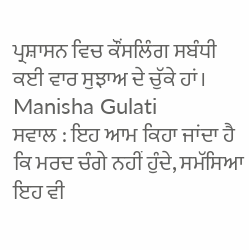ਪ੍ਰਸ਼ਾਸਨ ਵਿਚ ਕੌਂਸਲਿੰਗ ਸਬੰਧੀ ਕਈ ਵਾਰ ਸੁਝਾਅ ਦੇ ਚੁੱਕੇ ਹਾਂ।
Manisha Gulati
ਸਵਾਲ : ਇਹ ਆਮ ਕਿਹਾ ਜਾਂਦਾ ਹੈ ਕਿ ਮਰਦ ਚੰਗੇ ਨਹੀਂ ਹੁੰਦੇ, ਸਮੱਸਿਆ ਇਹ ਵੀ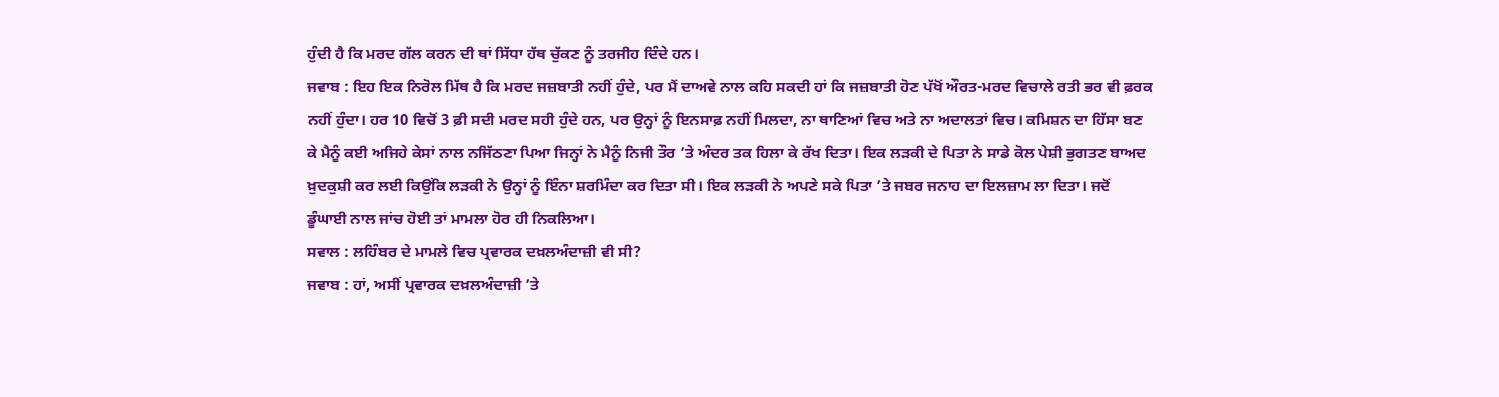ਹੁੰਦੀ ਹੈ ਕਿ ਮਰਦ ਗੱਲ ਕਰਨ ਦੀ ਥਾਂ ਸਿੱਧਾ ਹੱਥ ਚੁੱਕਣ ਨੂੰ ਤਰਜੀਹ ਦਿੰਦੇ ਹਨ।
ਜਵਾਬ : ਇਹ ਇਕ ਨਿਰੋਲ ਮਿੱਥ ਹੈ ਕਿ ਮਰਦ ਜਜ਼ਬਾਤੀ ਨਹੀਂ ਹੁੰਦੇ, ਪਰ ਮੈਂ ਦਾਅਵੇ ਨਾਲ ਕਹਿ ਸਕਦੀ ਹਾਂ ਕਿ ਜਜ਼ਬਾਤੀ ਹੋਣ ਪੱਖੋਂ ਔਰਤ-ਮਰਦ ਵਿਚਾਲੇ ਰਤੀ ਭਰ ਵੀ ਫ਼ਰਕ ਨਹੀਂ ਹੁੰਦਾ। ਹਰ 10 ਵਿਚੋਂ 3 ਫ਼ੀ ਸਦੀ ਮਰਦ ਸਹੀ ਹੁੰਦੇ ਹਨ, ਪਰ ਉਨ੍ਹਾਂ ਨੂੰ ਇਨਸਾਫ਼ ਨਹੀਂ ਮਿਲਦਾ, ਨਾ ਥਾਣਿਆਂ ਵਿਚ ਅਤੇ ਨਾ ਅਦਾਲਤਾਂ ਵਿਚ। ਕਮਿਸ਼ਨ ਦਾ ਹਿੱਸਾ ਬਣ ਕੇ ਮੈਨੂੰ ਕਈ ਅਜਿਹੇ ਕੇਸਾਂ ਨਾਲ ਨਜਿੱਠਣਾ ਪਿਆ ਜਿਨ੍ਹਾਂ ਨੇ ਮੈਨੂੰ ਨਿਜੀ ਤੌਰ ’ਤੇ ਅੰਦਰ ਤਕ ਹਿਲਾ ਕੇ ਰੱਖ ਦਿਤਾ। ਇਕ ਲੜਕੀ ਦੇ ਪਿਤਾ ਨੇ ਸਾਡੇ ਕੋਲ ਪੇਸ਼ੀ ਭੁਗਤਣ ਬਾਅਦ ਖ਼ੁਦਕੁਸ਼ੀ ਕਰ ਲਈ ਕਿਉਂਕਿ ਲੜਕੀ ਨੇ ਉਨ੍ਹਾਂ ਨੂੰ ਇੰਨਾ ਸ਼ਰਮਿੰਦਾ ਕਰ ਦਿਤਾ ਸੀ। ਇਕ ਲੜਕੀ ਨੇ ਅਪਣੇ ਸਕੇ ਪਿਤਾ ’ਤੇ ਜਬਰ ਜਨਾਹ ਦਾ ਇਲਜ਼ਾਮ ਲਾ ਦਿਤਾ। ਜਦੋਂ ਡੂੰਘਾਈ ਨਾਲ ਜਾਂਚ ਹੋਈ ਤਾਂ ਮਾਮਲਾ ਹੋਰ ਹੀ ਨਿਕਲਿਆ।
ਸਵਾਲ : ਲਹਿੰਬਰ ਦੇ ਮਾਮਲੇ ਵਿਚ ਪ੍ਰਵਾਰਕ ਦਖ਼ਲਅੰਦਾਜ਼ੀ ਵੀ ਸੀ?
ਜਵਾਬ : ਹਾਂ, ਅਸੀਂ ਪ੍ਰਵਾਰਕ ਦਖ਼ਲਅੰਦਾਜ਼ੀ ’ਤੇ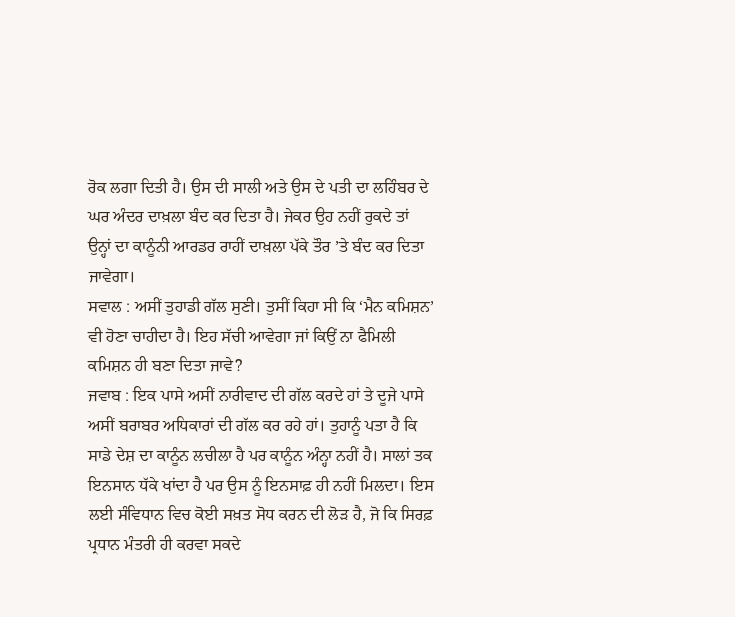ਰੋਕ ਲਗਾ ਦਿਤੀ ਹੈ। ਉਸ ਦੀ ਸਾਲੀ ਅਤੇ ਉਸ ਦੇ ਪਤੀ ਦਾ ਲਹਿੰਬਰ ਦੇ ਘਰ ਅੰਦਰ ਦਾਖ਼ਲਾ ਬੰਦ ਕਰ ਦਿਤਾ ਹੈ। ਜੇਕਰ ਉਹ ਨਹੀਂ ਰੁਕਦੇ ਤਾਂ ਉਨ੍ਹਾਂ ਦਾ ਕਾਨੂੰਨੀ ਆਰਡਰ ਰਾਹੀਂ ਦਾਖ਼ਲਾ ਪੱਕੇ ਤੌਰ ’ਤੇ ਬੰਦ ਕਰ ਦਿਤਾ ਜਾਵੇਗਾ।
ਸਵਾਲ : ਅਸੀਂ ਤੁਹਾਡੀ ਗੱਲ ਸੁਣੀ। ਤੁਸੀਂ ਕਿਹਾ ਸੀ ਕਿ ‘ਮੈਨ ਕਮਿਸ਼ਨ’ ਵੀ ਹੋਣਾ ਚਾਹੀਦਾ ਹੈ। ਇਹ ਸੱਚੀ ਆਵੇਗਾ ਜਾਂ ਕਿਉਂ ਨਾ ਫੈਮਿਲੀ ਕਮਿਸ਼ਨ ਹੀ ਬਣਾ ਦਿਤਾ ਜਾਵੇ?
ਜਵਾਬ : ਇਕ ਪਾਸੇ ਅਸੀਂ ਨਾਰੀਵਾਦ ਦੀ ਗੱਲ ਕਰਦੇ ਹਾਂ ਤੇ ਦੂਜੇ ਪਾਸੇ ਅਸੀਂ ਬਰਾਬਰ ਅਧਿਕਾਰਾਂ ਦੀ ਗੱਲ ਕਰ ਰਹੇ ਹਾਂ। ਤੁਹਾਨੂੰ ਪਤਾ ਹੈ ਕਿ ਸਾਡੇ ਦੇਸ਼ ਦਾ ਕਾਨੂੰਨ ਲਚੀਲਾ ਹੈ ਪਰ ਕਾਨੂੰਨ ਅੰਨ੍ਹਾ ਨਹੀਂ ਹੈ। ਸਾਲਾਂ ਤਕ ਇਨਸਾਨ ਧੱਕੇ ਖਾਂਦਾ ਹੈ ਪਰ ਉਸ ਨੂੰ ਇਨਸਾਫ਼ ਹੀ ਨਹੀਂ ਮਿਲਦਾ। ਇਸ ਲਈ ਸੰਵਿਧਾਨ ਵਿਚ ਕੋਈ ਸਖ਼ਤ ਸੋਧ ਕਰਨ ਦੀ ਲੋੜ ਹੈ, ਜੋ ਕਿ ਸਿਰਫ਼ ਪ੍ਰਧਾਨ ਮੰਤਰੀ ਹੀ ਕਰਵਾ ਸਕਦੇ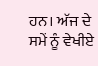ਹਨ। ਅੱਜ ਦੇ ਸਮੇਂ ਨੂੰ ਵੇਖੀਏ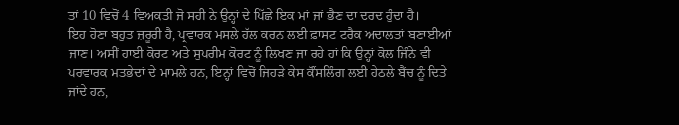ਤਾਂ 10 ਵਿਚੋਂ 4 ਵਿਅਕਤੀ ਜੋ ਸਹੀ ਨੇ ਉਨ੍ਹਾਂ ਦੇ ਪਿੱਛੇ ਇਕ ਮਾਂ ਜਾਂ ਭੈਣ ਦਾ ਦਰਦ ਹੁੰਦਾ ਹੈ।
ਇਹ ਹੋਣਾ ਬਹੁਤ ਜ਼ਰੂਰੀ ਹੈ, ਪ੍ਰਵਾਰਕ ਮਸਲੇ ਹੱਲ ਕਰਨ ਲਈ ਫ਼ਾਸਟ ਟਰੈਕ ਅਦਾਲਤਾਂ ਬਣਾਈਆਂ ਜਾਣ। ਅਸੀਂ ਹਾਈ ਕੋਰਟ ਅਤੇ ਸੁਪਰੀਮ ਕੋਰਟ ਨੂੰ ਲਿਖਣ ਜਾ ਰਹੇ ਹਾਂ ਕਿ ਉਨ੍ਹਾਂ ਕੋਲ ਜਿੰਨੇ ਵੀ ਪਰਵਾਰਕ ਮਤਭੇਦਾਂ ਦੇ ਮਾਮਲੇ ਹਨ, ਇਨ੍ਹਾਂ ਵਿਚੋਂ ਜਿਹੜੇ ਕੇਸ ਕੌਂਸਲਿੰਗ ਲਈ ਹੇਠਲੇ ਬੈਂਚ ਨੂੰ ਦਿਤੇ ਜਾਂਦੇ ਹਨ,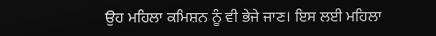ਉਹ ਮਹਿਲਾ ਕਮਿਸ਼ਨ ਨੂੰ ਵੀ ਭੇਜੇ ਜਾਣ। ਇਸ ਲਈ ਮਹਿਲਾ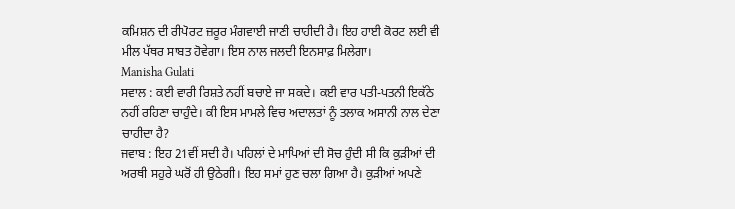ਕਮਿਸ਼ਨ ਦੀ ਰੀਪੋਰਟ ਜ਼ਰੂਰ ਮੰਗਵਾਈ ਜਾਣੀ ਚਾਹੀਦੀ ਹੈ। ਇਹ ਹਾਈ ਕੋਰਟ ਲਈ ਵੀ ਮੀਲ ਪੱਥਰ ਸਾਬਤ ਹੋਵੇਗਾ। ਇਸ ਨਾਲ ਜਲਦੀ ਇਨਸਾਫ਼ ਮਿਲੇਗਾ।
Manisha Gulati
ਸਵਾਲ : ਕਈ ਵਾਰੀ ਰਿਸ਼ਤੇ ਨਹੀਂ ਬਚਾਏ ਜਾ ਸਕਦੇ। ਕਈ ਵਾਰ ਪਤੀ-ਪਤਨੀ ਇਕੱਠੇ ਨਹੀਂ ਰਹਿਣਾ ਚਾਹੁੰਦੇ। ਕੀ ਇਸ ਮਾਮਲੇ ਵਿਚ ਅਦਾਲਤਾਂ ਨੂੰ ਤਲਾਕ ਅਸਾਨੀ ਨਾਲ ਦੇਣਾ ਚਾਹੀਦਾ ਹੈ?
ਜਵਾਬ : ਇਹ 21ਵੀਂ ਸਦੀ ਹੈ। ਪਹਿਲਾਂ ਦੇ ਮਾਪਿਆਂ ਦੀ ਸੋਚ ਹੁੰਦੀ ਸੀ ਕਿ ਕੁੜੀਆਂ ਦੀ ਅਰਥੀ ਸਹੁਰੇ ਘਰੋਂ ਹੀ ਉਠੇਗੀ। ਇਹ ਸਮਾਂ ਹੁਣ ਚਲਾ ਗਿਆ ਹੈ। ਕੁੜੀਆਂ ਅਪਣੇ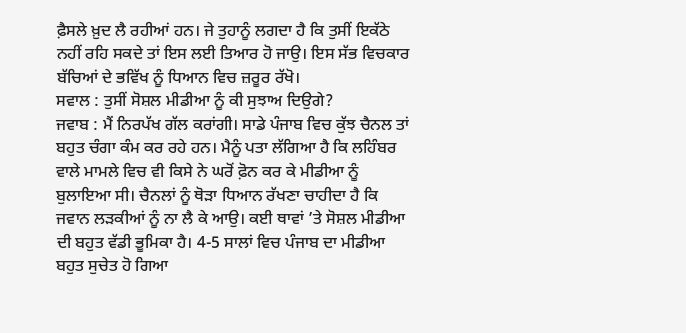ਫ਼ੈਸਲੇ ਖ਼ੁਦ ਲੈ ਰਹੀਆਂ ਹਨ। ਜੇ ਤੁਹਾਨੂੰ ਲਗਦਾ ਹੈ ਕਿ ਤੁਸੀਂ ਇਕੱਠੇ ਨਹੀਂ ਰਹਿ ਸਕਦੇ ਤਾਂ ਇਸ ਲਈ ਤਿਆਰ ਹੋ ਜਾਉ। ਇਸ ਸੱਭ ਵਿਚਕਾਰ ਬੱਚਿਆਂ ਦੇ ਭਵਿੱਖ ਨੂੰ ਧਿਆਨ ਵਿਚ ਜ਼ਰੂਰ ਰੱਖੋ।
ਸਵਾਲ : ਤੁਸੀਂ ਸੋਸ਼ਲ ਮੀਡੀਆ ਨੂੰ ਕੀ ਸੁਝਾਅ ਦਿਉਗੇ?
ਜਵਾਬ : ਮੈਂ ਨਿਰਪੱਖ ਗੱਲ ਕਰਾਂਗੀ। ਸਾਡੇ ਪੰਜਾਬ ਵਿਚ ਕੁੱਝ ਚੈਨਲ ਤਾਂ ਬਹੁਤ ਚੰਗਾ ਕੰਮ ਕਰ ਰਹੇ ਹਨ। ਮੈਨੂੰ ਪਤਾ ਲੱਗਿਆ ਹੈ ਕਿ ਲਹਿੰਬਰ ਵਾਲੇ ਮਾਮਲੇ ਵਿਚ ਵੀ ਕਿਸੇ ਨੇ ਘਰੋਂ ਫ਼ੋਨ ਕਰ ਕੇ ਮੀਡੀਆ ਨੂੰ ਬੁਲਾਇਆ ਸੀ। ਚੈਨਲਾਂ ਨੂੰ ਥੋੜਾ ਧਿਆਨ ਰੱਖਣਾ ਚਾਹੀਦਾ ਹੈ ਕਿ ਜਵਾਨ ਲੜਕੀਆਂ ਨੂੰ ਨਾ ਲੈ ਕੇ ਆਉ। ਕਈ ਥਾਵਾਂ ’ਤੇ ਸੋਸ਼ਲ ਮੀਡੀਆ ਦੀ ਬਹੁਤ ਵੱਡੀ ਭੂਮਿਕਾ ਹੈ। 4-5 ਸਾਲਾਂ ਵਿਚ ਪੰਜਾਬ ਦਾ ਮੀਡੀਆ ਬਹੁਤ ਸੁਚੇਤ ਹੋ ਗਿਆ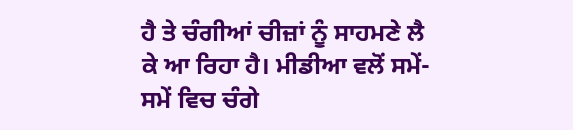ਹੈ ਤੇ ਚੰਗੀਆਂ ਚੀਜ਼ਾਂ ਨੂੰ ਸਾਹਮਣੇ ਲੈ ਕੇ ਆ ਰਿਹਾ ਹੈ। ਮੀਡੀਆ ਵਲੋਂ ਸਮੇਂ-ਸਮੇਂ ਵਿਚ ਚੰਗੇ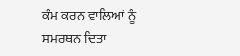ਕੰਮ ਕਰਨ ਵਾਲਿਆਂ ਨੂੰ ਸਮਰਥਨ ਦਿਤਾ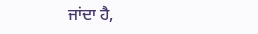ਜਾਂਦਾ ਹੈ,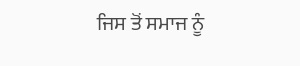ਜਿਸ ਤੋਂ ਸਮਾਜ ਨੂੰ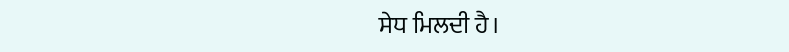ਸੇਧ ਮਿਲਦੀ ਹੈ।